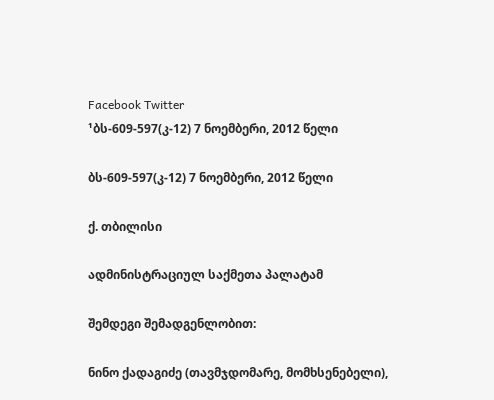Facebook Twitter
¹ბს-609-597(კ-12) 7 ნოემბერი, 2012 წელი

ბს-609-597(კ-12) 7 ნოემბერი, 2012 წელი

ქ. თბილისი

ადმინისტრაციულ საქმეთა პალატამ

შემდეგი შემადგენლობით:

ნინო ქადაგიძე (თავმჯდომარე, მომხსენებელი),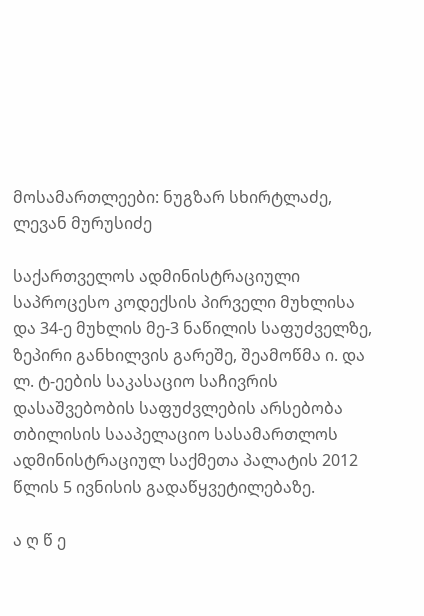მოსამართლეები: ნუგზარ სხირტლაძე, ლევან მურუსიძე

საქართველოს ადმინისტრაციული საპროცესო კოდექსის პირველი მუხლისა და 34-ე მუხლის მე-3 ნაწილის საფუძველზე, ზეპირი განხილვის გარეშე, შეამოწმა ი. და ლ. ტ-ეების საკასაციო საჩივრის დასაშვებობის საფუძვლების არსებობა თბილისის სააპელაციო სასამართლოს ადმინისტრაციულ საქმეთა პალატის 2012 წლის 5 ივნისის გადაწყვეტილებაზე.

ა ღ წ ე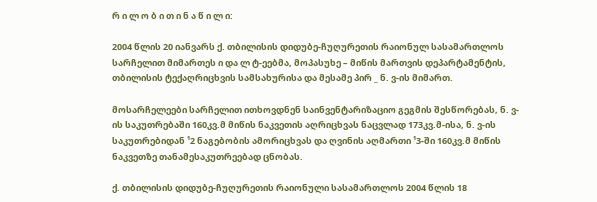რ ი ლ ო ბ ი თ ი ნ ა წ ი ლ ი:

2004 წლის 20 იანვარს ქ. თბილისის დიდუბე-ჩუღურეთის რაიონულ სასამართლოს სარჩელით მიმართეს ი და ლ ტ-ეებმა, მოპასუხე – მიწის მართვის დეპარტამენტის, თბილისის ტექაღრიცხვის სამსახურისა და მესამე პირ _ ნ. ვ-ის მიმართ.

მოსარჩელეები სარჩელით ითხოვდნენ საინვენტარიზაციო გეგმის შესწორებას, ნ. ვ-ის საკუთრებაში 160კვ.მ მიწის ნაკვეთის აღრიცხვას ნაცვლად 173კვ.მ-ისა, ნ. ვ-ის საკუთრებიდან ¹2 ნაგებობის ამორიცხვას და ღვინის აღმართი ¹3-ში 160კვ.მ მიწის ნაკვეთზე თანამესაკუთრეებად ცნობას.

ქ. თბილისის დიდუბე-ჩუღურეთის რაიონული სასამართლოს 2004 წლის 18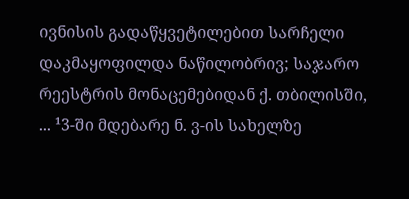ივნისის გადაწყვეტილებით სარჩელი დაკმაყოფილდა ნაწილობრივ; საჯარო რეესტრის მონაცემებიდან ქ. თბილისში, ... ¹3-ში მდებარე ნ. ვ-ის სახელზე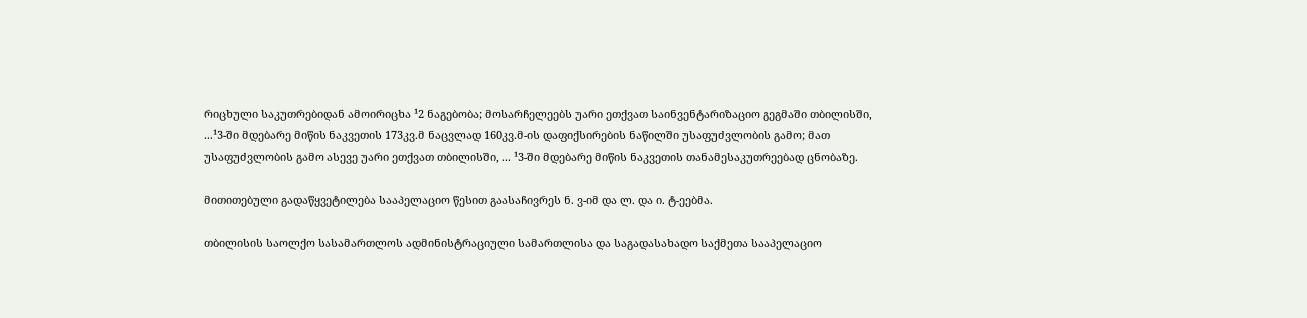რიცხული საკუთრებიდან ამოირიცხა ¹2 ნაგებობა; მოსარჩელეებს უარი ეთქვათ საინვენტარიზაციო გეგმაში თბილისში, ...¹3-ში მდებარე მიწის ნაკვეთის 173კვ.მ ნაცვლად 160კვ.მ-ის დაფიქსირების ნაწილში უსაფუძვლობის გამო; მათ უსაფუძვლობის გამო ასევე უარი ეთქვათ თბილისში, ... ¹3-ში მდებარე მიწის ნაკვეთის თანამესაკუთრეებად ცნობაზე.

მითითებული გადაწყვეტილება სააპელაციო წესით გაასაჩივრეს ნ. ვ-იმ და ლ. და ი. ტ-ეებმა.

თბილისის საოლქო სასამართლოს ადმინისტრაციული სამართლისა და საგადასახადო საქმეთა სააპელაციო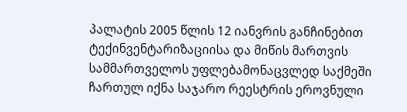პალატის 2005 წლის 12 იანვრის განჩინებით ტექინვენტარიზაციისა და მიწის მართვის სამმართველოს უფლებამონაცვლედ საქმეში ჩართულ იქნა საჯარო რეესტრის ეროვნული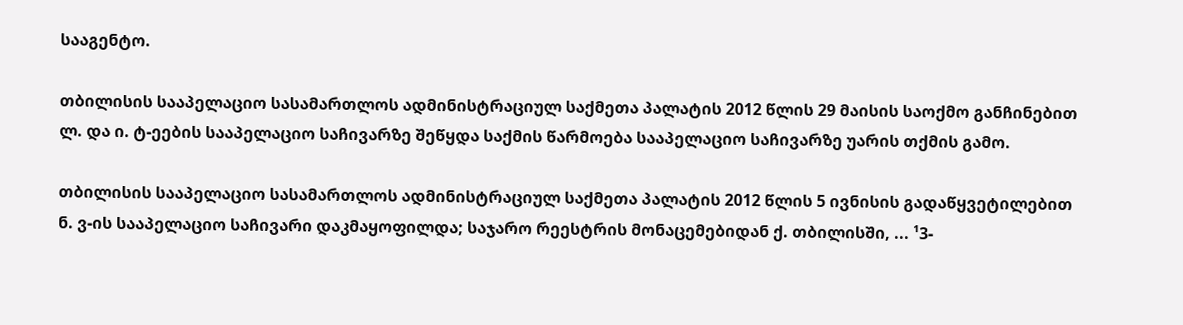სააგენტო.

თბილისის სააპელაციო სასამართლოს ადმინისტრაციულ საქმეთა პალატის 2012 წლის 29 მაისის საოქმო განჩინებით ლ. და ი. ტ-ეების სააპელაციო საჩივარზე შეწყდა საქმის წარმოება სააპელაციო საჩივარზე უარის თქმის გამო.

თბილისის სააპელაციო სასამართლოს ადმინისტრაციულ საქმეთა პალატის 2012 წლის 5 ივნისის გადაწყვეტილებით ნ. ვ-ის სააპელაციო საჩივარი დაკმაყოფილდა; საჯარო რეესტრის მონაცემებიდან ქ. თბილისში, ... ¹3-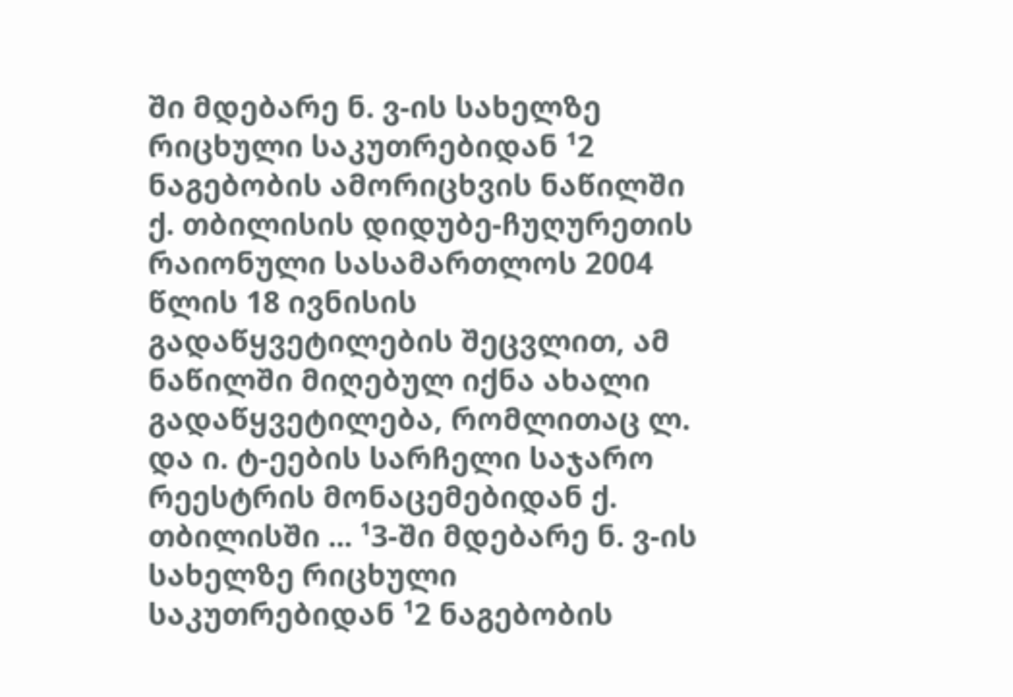ში მდებარე ნ. ვ-ის სახელზე რიცხული საკუთრებიდან ¹2 ნაგებობის ამორიცხვის ნაწილში ქ. თბილისის დიდუბე-ჩუღურეთის რაიონული სასამართლოს 2004 წლის 18 ივნისის გადაწყვეტილების შეცვლით, ამ ნაწილში მიღებულ იქნა ახალი გადაწყვეტილება, რომლითაც ლ. და ი. ტ-ეების სარჩელი საჯარო რეესტრის მონაცემებიდან ქ. თბილისში ... ¹3-ში მდებარე ნ. ვ-ის სახელზე რიცხული საკუთრებიდან ¹2 ნაგებობის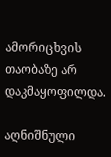ამორიცხვის თაობაზე არ დაკმაყოფილდა.

აღნიშნული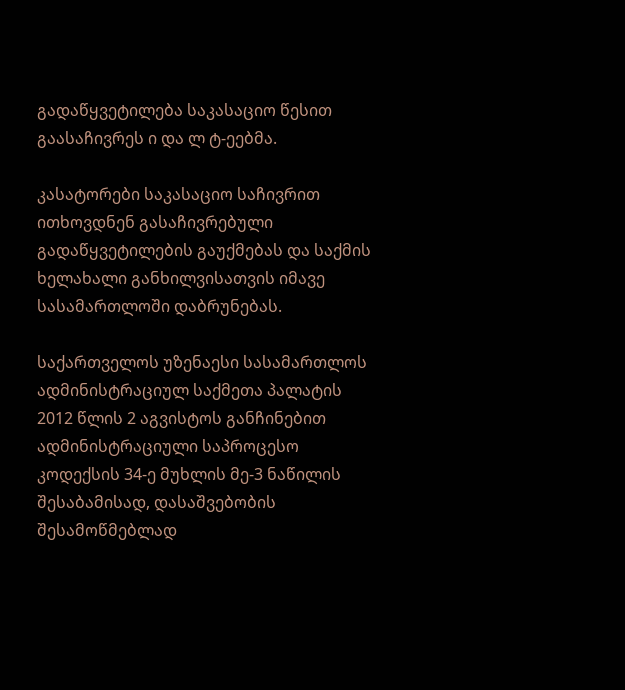გადაწყვეტილება საკასაციო წესით გაასაჩივრეს ი და ლ ტ-ეებმა.

კასატორები საკასაციო საჩივრით ითხოვდნენ გასაჩივრებული გადაწყვეტილების გაუქმებას და საქმის ხელახალი განხილვისათვის იმავე სასამართლოში დაბრუნებას.

საქართველოს უზენაესი სასამართლოს ადმინისტრაციულ საქმეთა პალატის 2012 წლის 2 აგვისტოს განჩინებით ადმინისტრაციული საპროცესო კოდექსის 34-ე მუხლის მე-3 ნაწილის შესაბამისად, დასაშვებობის შესამოწმებლად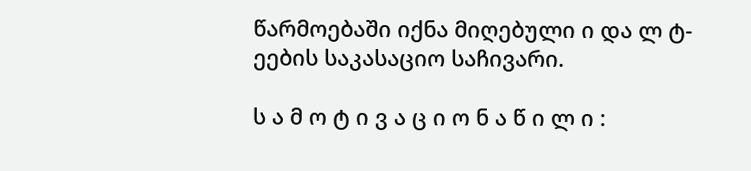წარმოებაში იქნა მიღებული ი და ლ ტ-ეების საკასაციო საჩივარი.

ს ა მ ო ტ ი ვ ა ც ი ო ნ ა წ ი ლ ი :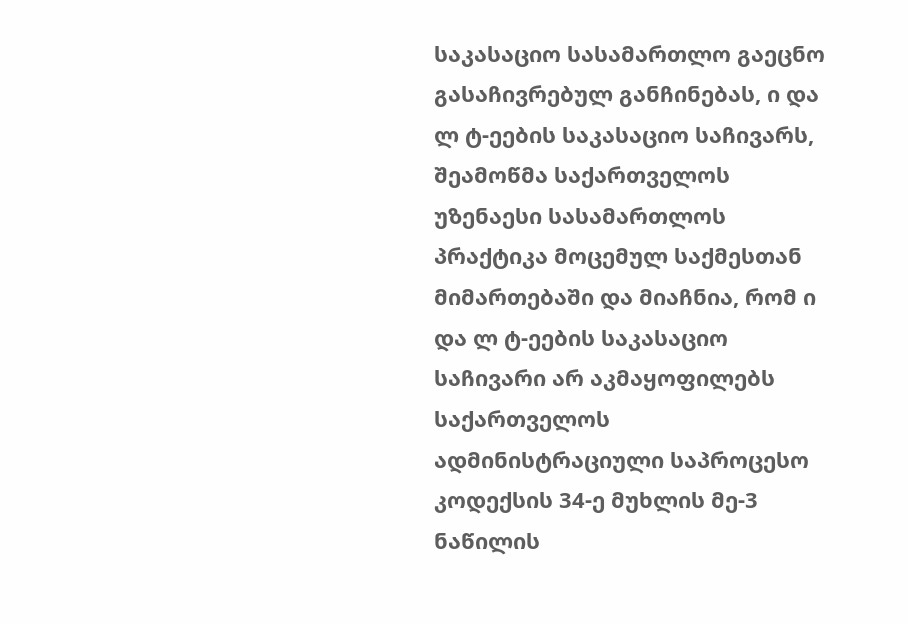საკასაციო სასამართლო გაეცნო გასაჩივრებულ განჩინებას, ი და ლ ტ-ეების საკასაციო საჩივარს, შეამოწმა საქართველოს უზენაესი სასამართლოს პრაქტიკა მოცემულ საქმესთან მიმართებაში და მიაჩნია, რომ ი და ლ ტ-ეების საკასაციო საჩივარი არ აკმაყოფილებს საქართველოს ადმინისტრაციული საპროცესო კოდექსის 34-ე მუხლის მე-3 ნაწილის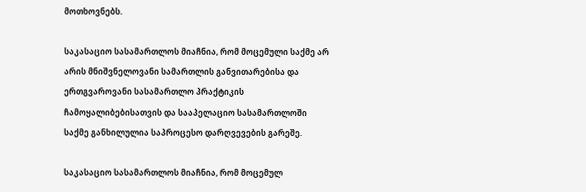მოთხოვნებს.

საკასაციო სასამართლოს მიაჩნია, რომ მოცემული საქმე არ არის მნიშვნელოვანი სამართლის განვითარებისა და ერთგვაროვანი სასამართლო პრაქტიკის ჩამოყალიბებისათვის და სააპელაციო სასამართლოში საქმე განხილულია საპროცესო დარღვევების გარეშე.

საკასაციო სასამართლოს მიაჩნია, რომ მოცემულ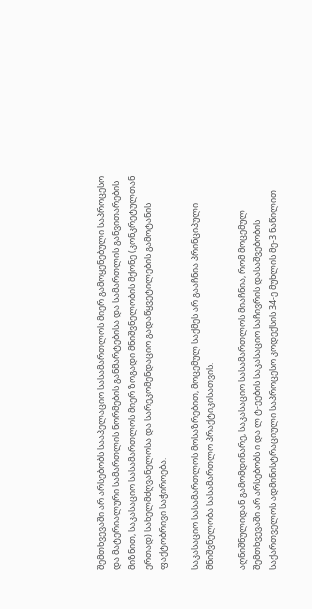შემთხვევაში არ არსებობს სააპელაციო სასამართლოს მიერ გამოყენებული საპროცესო და მატერიალური სამართლის ნორმების განმარტებისა და სამართლის განვითარების მიზნით, საკასაციო სასამართლოს მიერ ზოგადი მნიშვნელობის მქონე (კონკრეტულთან ერთად) სახელმძღვანელოსა და სარეკომენდაციო გადაწყვეტილების გამოტანის ფაქტობრივი საჭიროება.

საკასაციო სასამართლოს მოსაზრებით, მოცემულ საქმეს არ გააჩნია პრინციპული მნიშვნელობა სასამართლო პრაქტიკისათვის.

აღნიშნულიდან გამომდინარე, საკასაციო სასამართლოს მიაჩნია, რომ მოცემულ შემთხვევაში არ არსებობს ი და ლ ტ-ეების საკასაციო საჩივრის დასაშვებობის საქართველოს ადმინისტრაციული საპროცესო კოდექსის 34-ე მუხლის მე-3 ნაწილით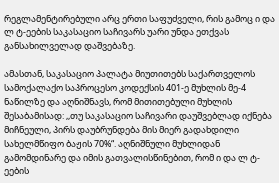რეგლამენტირებული არც ერთი საფუძველი, რის გამოც ი და ლ ტ-ეების საკასაციო საჩივარს უარი უნდა ეთქვას განსახილველად დაშვებაზე.

ამასთან, საკასაციო პალატა მიუთითებს საქართველოს სამოქალაქო საპროცესო კოდექსის 401-ე მუხლის მე-4 ნაწილზე და აღნიშნავს, რომ მითითებული მუხლის შესაბამისად: ,,თუ საკასაციო საჩივარი დაუშვებლად იქნება მიჩნეული, პირს დაუბრუნდება მის მიერ გადახდილი სახელმწიფო ბაჟის 70%“. აღნიშნული მუხლიდან გამომდინარე და იმის გათვალისწინებით, რომ ი და ლ ტ-ეების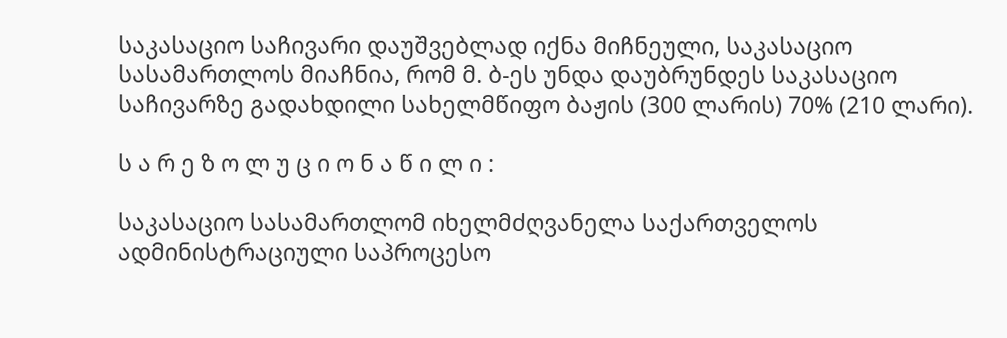საკასაციო საჩივარი დაუშვებლად იქნა მიჩნეული, საკასაციო სასამართლოს მიაჩნია, რომ მ. ბ-ეს უნდა დაუბრუნდეს საკასაციო საჩივარზე გადახდილი სახელმწიფო ბაჟის (300 ლარის) 70% (210 ლარი).

ს ა რ ე ზ ო ლ უ ც ი ო ნ ა წ ი ლ ი :

საკასაციო სასამართლომ იხელმძღვანელა საქართველოს ადმინისტრაციული საპროცესო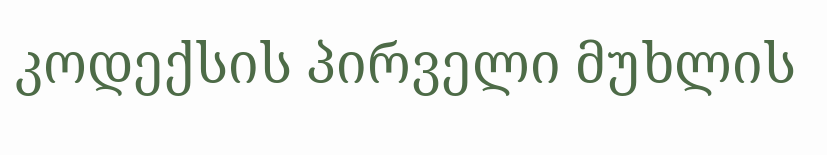კოდექსის პირველი მუხლის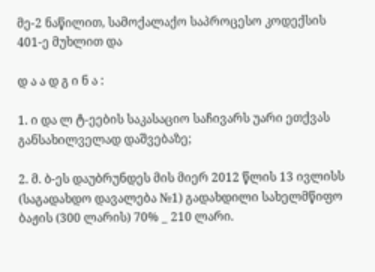მე-2 ნაწილით, სამოქალაქო საპროცესო კოდექსის 401-ე მუხლით და

დ ა ა დ გ ი ნ ა :

1. ი და ლ ტ-ეების საკასაციო საჩივარს უარი ეთქვას განსახილველად დაშვებაზე;

2. მ. ბ-ეს დაუბრუნდეს მის მიერ 2012 წლის 13 ივლისს (საგადახდო დავალება №1) გადახდილი სახელმწიფო ბაჟის (300 ლარის) 70% _ 210 ლარი.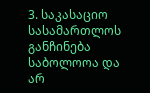3. საკასაციო სასამართლოს განჩინება საბოლოოა და არ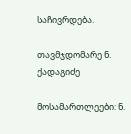საჩივრდება.

თავმჯდომარე ნ. ქადაგიძე

მოსამართლეები: ნ.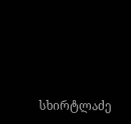სხირტლაძე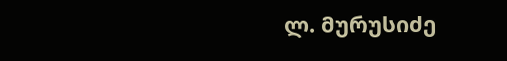ლ. მურუსიძე